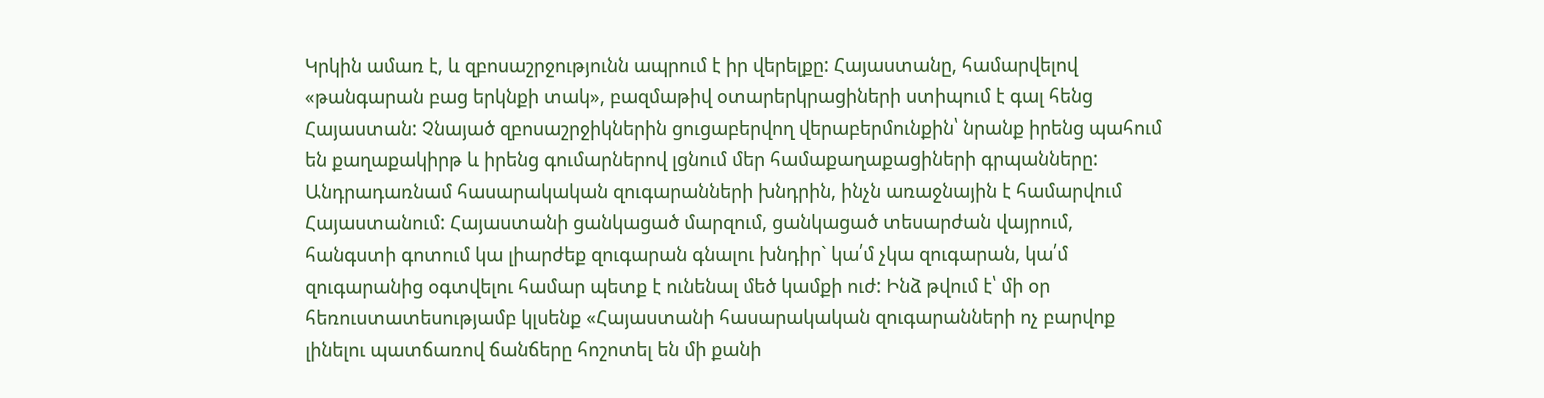Կրկին ամառ է, և զբոսաշրջությունն ապրում է իր վերելքը: Հայաստանը, համարվելով «թանգարան բաց երկնքի տակ», բազմաթիվ օտարերկրացիների ստիպում է գալ հենց Հայաստան: Չնայած զբոսաշրջիկներին ցուցաբերվող վերաբերմունքին՝ նրանք իրենց պահում են քաղաքակիրթ և իրենց գումարներով լցնում մեր համաքաղաքացիների գրպանները: Անդրադառնամ հասարակական զուգարանների խնդրին, ինչն առաջնային է համարվում Հայաստանում: Հայաստանի ցանկացած մարզում, ցանկացած տեսարժան վայրում, հանգստի գոտում կա լիարժեք զուգարան գնալու խնդիր` կա՛մ չկա զուգարան, կա՛մ զուգարանից օգտվելու համար պետք է ունենալ մեծ կամքի ուժ: Ինձ թվում է՝ մի օր հեռուստատեսությամբ կլսենք «Հայաստանի հասարակական զուգարանների ոչ բարվոք լինելու պատճառով ճանճերը հոշոտել են մի քանի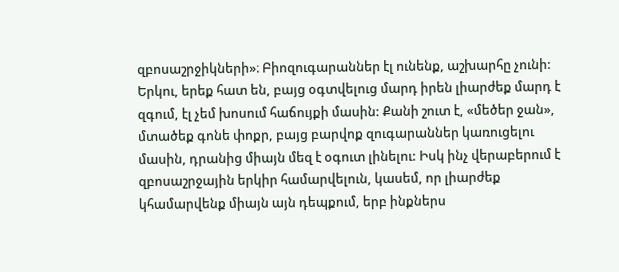զբոսաշրջիկների»։ Բիոզուգարաններ էլ ունենք, աշխարհը չունի: Երկու, երեք հատ են, բայց օգտվելուց մարդ իրեն լիարժեք մարդ է զգում, էլ չեմ խոսում հաճույքի մասին: Քանի շուտ է, «մեծեր ջան», մտածեք գոնե փոքր, բայց բարվոք զուգարաններ կառուցելու մասին, դրանից միայն մեզ է օգուտ լինելու: Իսկ ինչ վերաբերում է զբոսաշրջային երկիր համարվելուն, կասեմ, որ լիարժեք կհամարվենք միայն այն դեպքում, երբ ինքներս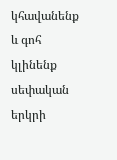կհավանենք և գոհ կլինենք սեփական երկրի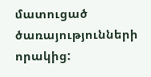մատուցած ծառայությունների որակից: